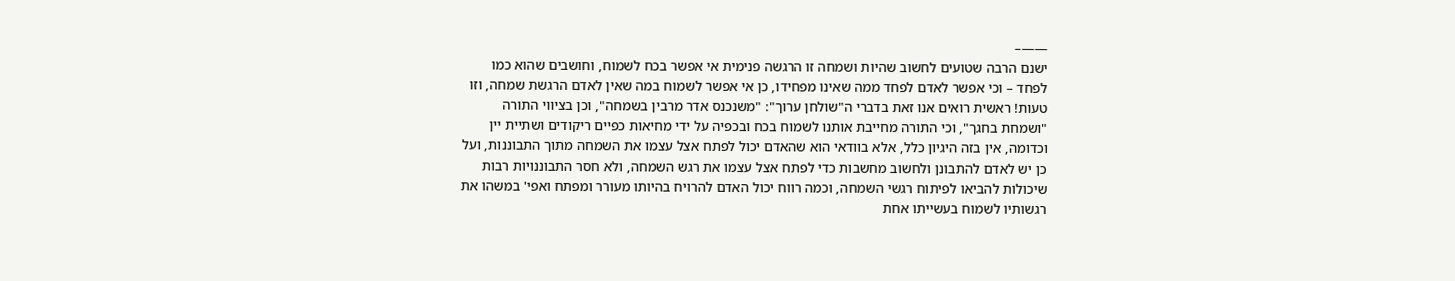——–
ישנם הרבה שטועים לחשוב שהיות ושמחה זו הרגשה פנימית אי אפשר בכח לשמוח, וחושבים שהוא כמו לפחד – וכי אפשר לאדם לפחד ממה שאינו מפחידו, כן אי אפשר לשמוח במה שאין לאדם הרגשת שמחה, וזו טעות! ראשית רואים אנו זאת בדברי ה"שולחן ערוך": "משנכנס אדר מרבין בשמחה", וכן בציווי התורה "ושמחת בחגך", וכי התורה מחייבת אותנו לשמוח בכח ובכפיה על ידי מחיאות כפיים ריקודים ושתיית יין וכדומה, אין בזה היגיון כלל, אלא בוודאי הוא שהאדם יכול לפתח אצל עצמו את השמחה מתוך התבוננות, ועל כן יש לאדם להתבונן ולחשוב מחשבות כדי לפתח אצל עצמו את רגש השמחה, ולא חסר התבוננויות רבות שיכולות להביאו לפיתוח רגשי השמחה, וכמה רווח יכול האדם להרויח בהיותו מעורר ומפתח ואפי' במשהו את רגשותיו לשמוח בעשייתו אחת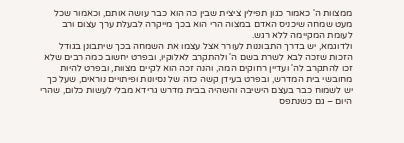ממצוות ה' כאמור כגון תפילין ציצית שבין כה הוא כבר עושה אותם, וכאמור שכל מעט שמחה שיכניס האדם במצוה הרי הוא בכך מייקרה לבעלת ערך עצום ורב לעומת המקיימה ללא רגש.
ולדוגמא, יש בדרך התבוננות לעורר אצל עצמו את השמחה בכך שיתבונן בגודל הזכות שזכה לבא לשרת בשם ה' ולהתקרב לאלוקיו, ובפרט יחשוב כמה רבים שלא זכו להתקרב לה' ועדיין רחוקים המה, והנה זכה הוא לקיים מצוות, ובפרט להיות מחובשי בית המדרש, ובפרט בעידן קשה כזה של נסיונות ופיתויים נוראים, שעל כך יש לשמוח כבר בעצם הישיבה והשהיה בבית מדרש גרידא מבלי לעשות כלום, שהרי היום – גם כשנתפס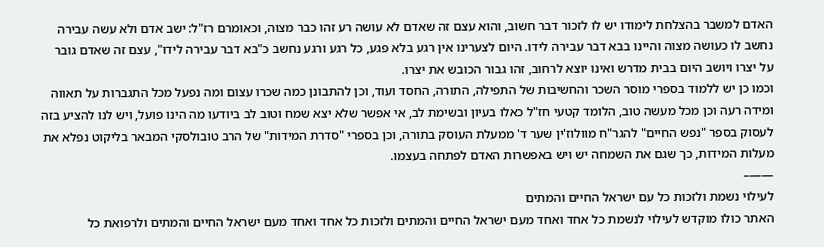האדם למשבר בהצלחת לימודו יש לו לזכור דבר חשוב, והוא עצם זה שאדם לא עושה רע זהו כבר מצוה, וכאומרם רז"ל: ישב אדם ולא עשה עבירה נחשב לו כעושה מצוה והיינו בבא דבר עבירה לידו. היום לצערינו אין רגע בלא פגע, כל רגע ורגע נחשב כ"בא דבר עבירה לידו", עצם זה שאדם גובר על יצרו ויושב היום בבית מדרש ואינו יוצא לרחוב, זהו גבור הכובש את יצרו.
וכמו כן יש ללמוד בספרי מוסר השכר והחשיבות של התפילה, התורה, החסד ועוד, וכן להתבונן כמה שכרו עצום ומה נפעל מכל התגברות על תאווה ומידה רעה וכן מכל מעשה טוב, הלומד קטעי חז"ל כאלו בעיון ובשימת לב, אי אפשר שלא יצא שמח וטוב לב ביודעו מה הינו פועל, ויש לנו להציע בזה לעסוק בספר "נפש החיים" להגר"ח מוולוז'ין שער ד' ממעלת העוסק בתורה, וכן בספרי "סדרת המידות" של הרב טובולסקי המבאר בליקוט נפלא את מעלות המידות, כך שגם את השמחה יש ויש באפשרות האדם לפתחה בעצמו.
——–
לעילוי נשמת ולזכות כל עם ישראל החיים והמתים
האתר כולו מוקדש לעילוי לנשמת כל אחד ואחד מעם ישראל החיים והמתים ולזכות כל אחד ואחד מעם ישראל החיים והמתים ולרפואת כל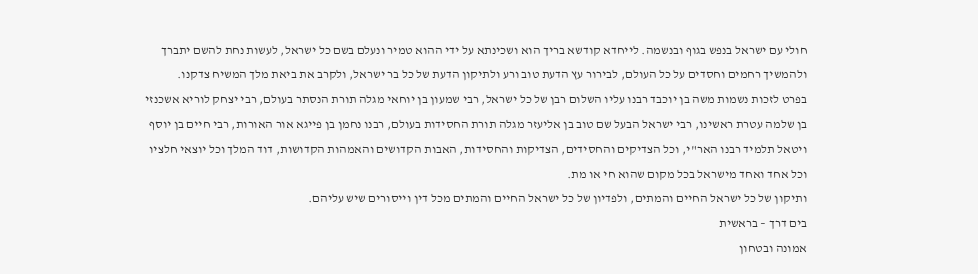חולי עם ישראל בנפש בגוף ובנשמה. לייחדא קודשא בריך הוא ושכינתא על ידי ההוא טמיר ונעלם בשם כל ישראל, לעשות נחת להשם יתברך ולהמשיך רחמים וחסדים על כל העולם, לבירור עץ הדעת טוב ורע ולתיקון הדעת של כל בר ישראל, ולקרב את ביאת מלך המשיח צדקנו.
בפרט לזכות נשמות משה בן יוכבד רבנו עליו השלום רבן של כל ישראל, רבי שמעון בן יוחאי מגלה תורת הנסתר בעולם, רבי יצחק לוריא אשכנזי בן שלמה עטרת ראשינו, רבי ישראל הבעל שם טוב בן אליעזר מגלה תורת החסידות בעולם, רבנו נחמן בן פייגא אור האורות, רבי חיים בן יוסף ויטאל תלמיד רבנו האר"י, וכל הצדיקים והחסידים, הצדיקות והחסידות, האבות הקדושים והאמהות הקדושות, דוד המלך וכל יוצאי חלציו וכל אחד ואחד מישראל בכל מקום שהוא חי או מת.
ותיקון של כל ישראל החיים והמתים, ולפדיון של כל ישראל החיים והמתים מכל דין וייסורים שיש עליהם.
בים דרך – בראשית
אמונה ובטחון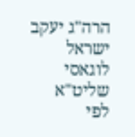הרה"ג יעקב ישראל לוגאסי שליט"א
לפי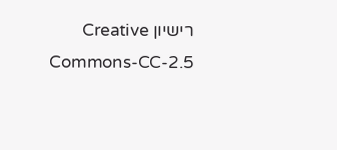רישיון Creative Commons-CC-2.5